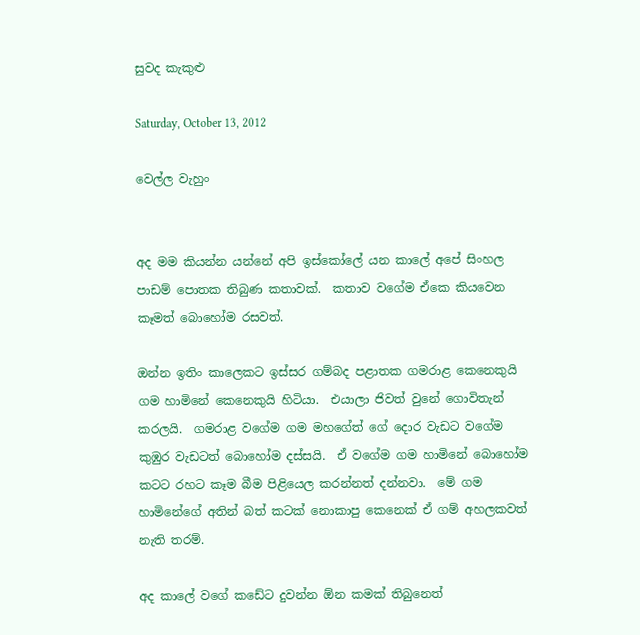සුවද කැකුළු

Saturday, October 13, 2012

වෙල්ල වැහුං


අද මම කියන්න යන්නේ අපි ඉස්කෝලේ යන කාලේ අපේ සිංහල පාඩම් පොතක තිබුණ කතාවක්.  කතාව වගේම ඒකෙ කියවෙන කෑමත් බොහෝම රසවත්.

ඔන්න ඉතිං කාලෙකට ඉස්සර ගම්බද පළාතක ගමරාළ කෙනෙකුයි ගම හාමිනේ කෙනෙකුයි හිටියා.  එයාලා ජිවත් වුනේ ගොවිතැන් කරලයි.  ගමරාළ වගේම ගම මහගේත් ගේ දොර වැඩට වගේම කුඹුර වැඩටත් බොහෝම දස්සයි.  ඒ වගේම ගම හාමිනේ බොහෝම කටට රහට කෑම බීම පිළියෙල කරන්නත් දන්නවා.  මේ ගම හාමිනේගේ අතින් බත් කටක් නොකාපු කෙනෙක් ඒ ගම් අහලකවත් නැති තරම්.

අද කාලේ වගේ කඩේට දුවන්න ඕන කමක් තිබුනෙත්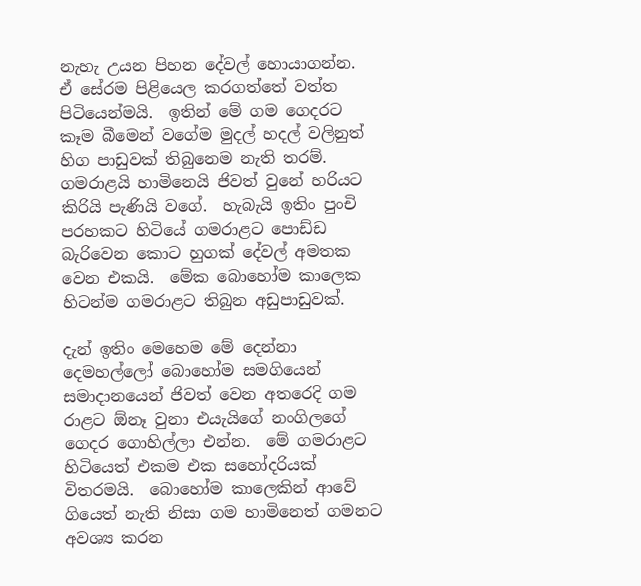නැහැ උයන පිහන දේවල් හොයාගන්න.  ඒ සේරම පිළියෙල කරගත්තේ වත්ත පිටියෙන්මයි.  ඉතින් මේ ගම ගෙදරට කෑම බීමෙන් වගේම මුදල් හදල් වලිනුත් හිග පාඩුවක් තිබුනෙම නැති තරම්.  ගමරාළයි හාමිනෙයි ජිවත් වුනේ හරියට කිරියි පැණියි වගේ.  හැබැයි ඉතිං පුංචි පරහකට හිටියේ ගමරාළට පොඩ්ඩ බැරිවෙන කොට හුගක් දේවල් අමතක වෙන එකයි.  මේක බොහෝම කාලෙක හිටන්ම ගමරාළට තිබුන අඩුපාඩුවක්.

දැන් ඉතිං මෙහෙම මේ දෙන්නා දෙමහල්ලෝ බොහෝම සමගියෙන් සමාදානයෙන් ජිවත් වෙන අතරෙදි ගම රාළට ඕනෑ වුනා එයැයිගේ නංගිලගේ ගෙදර ගොහිල්ලා එන්න.  මේ ගමරාළට හිටියෙත් එකම එක සහෝදරියක් විතරමයි.  බොහෝම කාලෙකින් ආවේ ගියෙත් නැති නිසා ගම හාමිනෙත් ගමනට අවශ්‍ය කරන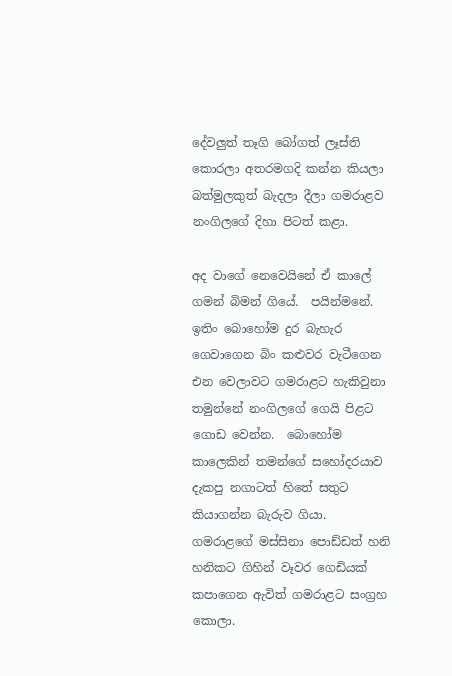දේවලුත් තෑගි බෝගත් ලෑස්ති කොරලා අතරමගදි කන්න කියලා බත්මුලකුත් බැදලා දීලා ගමරාළව නංගිලගේ දිහා පිටත් කළා.

අද වාගේ නෙවෙයිනේ ඒ කාලේ ගමන් බිමන් ගියේ.  පයින්මනේ.  ඉතිං බොහෝම දුර බැහැර ගෙවාගෙන බිං කළුවර වැටීගෙන එන වෙලාවට ගමරාළට හැකිවුනා තමුන්නේ නංගිලගේ ගෙයි පිළට ගොඩ වෙන්න.  බොහෝම කාලෙකින් තමන්ගේ සහෝදරයාව දැකපු නගාටත් හිතේ සතුට කියාගන්න බැරුව ගියා.  ගමරාළගේ මස්සිනා පොඩ්ඩත් හනි හනිකට ගිහින් වෑවර ගෙඩියක් කපාගෙන ඇවිත් ගමරාළට සංග්‍රහ කොලා.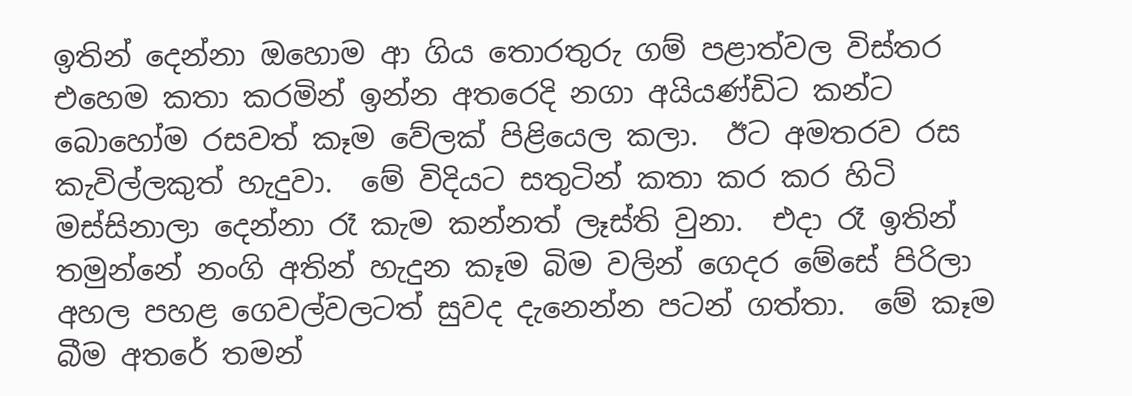ඉතින් දෙන්නා ඔහොම ආ ගිය තොරතුරු ගම් පළාත්වල විස්තර එහෙම කතා කරමින් ඉන්න අතරෙදි නගා අයියණ්ඩිට කන්ට බොහෝම රසවත් කෑම වේලක් පිළියෙල කලා.  ඊට අමතරව රස කැවිල්ලකුත් හැදුවා.  මේ විදියට සතුටින් කතා කර කර හිටි මස්සිනාලා දෙන්නා රෑ කැම කන්නත් ලෑස්ති වුනා.  එදා රෑ ඉතින් තමුන්නේ නංගි අතින් හැදුන කෑම බිම වලින් ගෙදර මේසේ පිරිලා අහල පහළ ගෙවල්වලටත් සුවද දැනෙන්න පටන් ගත්තා.  මේ කෑම බීම අතරේ තමන්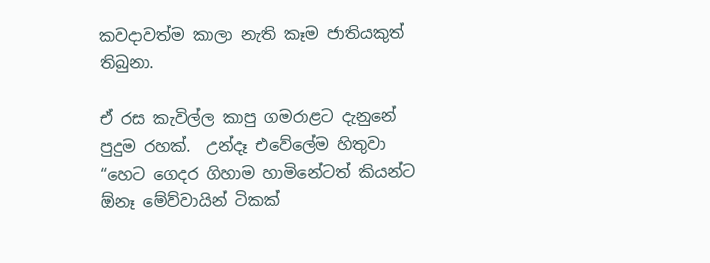කවදාවත්ම කාලා නැති කෑම ජාතියකුත් තිබුනා.

ඒ රස කැවිල්ල කාපු ගමරාළට දැනුනේ පුදුම රහක්.  උන්දෑ එවේලේම හිතුවා “හෙට ගෙදර ගිහාම හාමිනේටත් කියන්ට ඕනෑ මේව්වායින් ටිකක්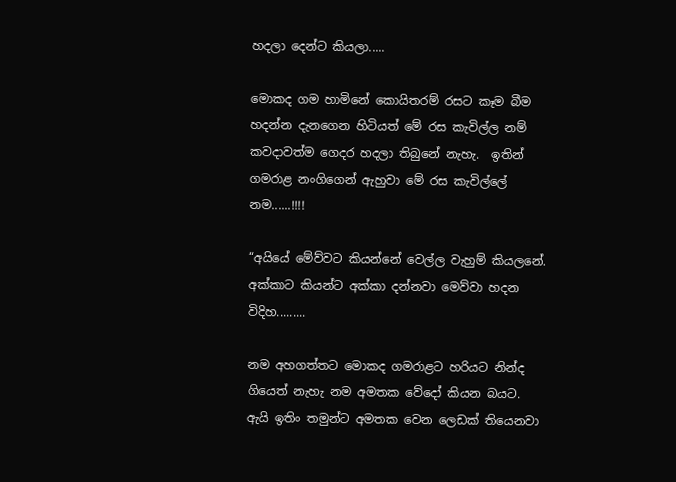හදලා දෙන්ට කියලා.....

මොකද ගම හාමිනේ කොයිතරම් රසට කෑම බීම හදන්න දැනගෙන හිටියත් මේ රස කැවිල්ල නම් කවදාවත්ම ගෙදර හදලා තිබුනේ නැහැ.  ඉතින් ගමරාළ නංගිගෙන් ඇහුවා මේ රස කැවිල්ලේ නම......!!!!

“අයියේ මේව්වට කියන්නේ වෙල්ල වැහුම් කියලනේ.  අක්කාට කියන්ට අක්කා දන්නවා මෙව්වා හදන විදිහ.........

නම අහගත්තට මොකද ගමරාළට හරියට නින්ද ගියෙත් නැහැ නම අමතක වේදෝ කියන බයට.  ඇයි ඉතිං තමුන්ට අමතක වෙන ලෙඩක් තියෙනවා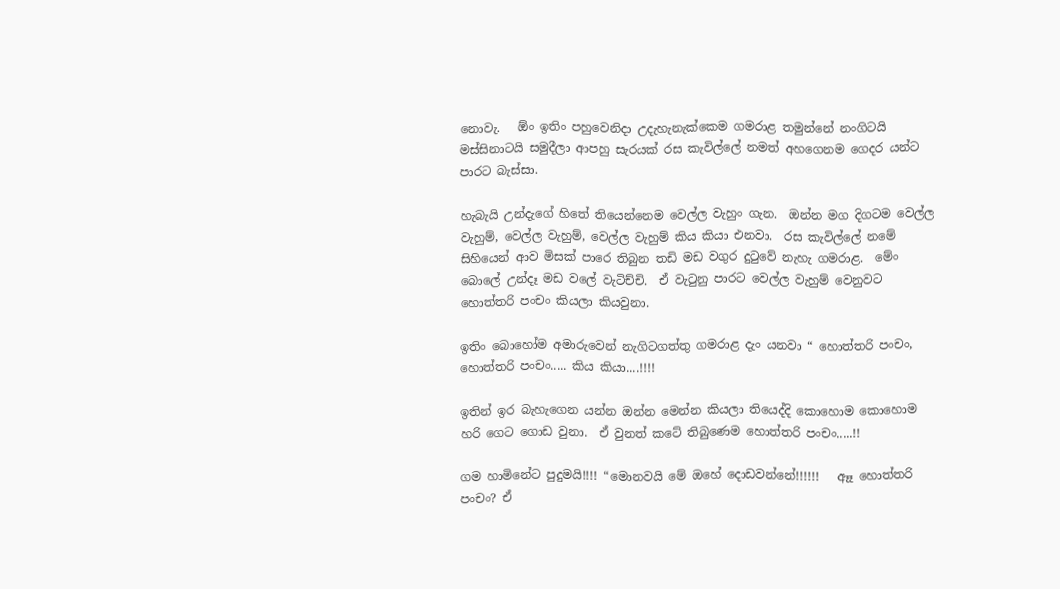නොවැ.   ඕං ඉතිං පහුවෙනිදා උදැහැනැක්කෙම ගමරාළ තමුන්නේ නංගිටයි මස්සිනාටයි සමුදීලා ආපහු සැරයක් රස කැවිල්ලේ නමත් අහගෙනම ගෙදර යන්ට පාරට බැස්සා.

හැබැයි උන්දැගේ හිතේ තියෙන්නෙම වෙල්ල වැහුං ගැන.  ඔන්න මග දිගටම වෙල්ල වැහුම්, වෙල්ල වැහුම්, වෙල්ල වැහුම් කිය කියා එනවා.  රස කැවිල්ලේ නමේ සිහියෙන් ආව මිසක් පාරෙ තිබුන තඩි මඩ වගුර දුටුවේ නැහැ ගමරාළ.  මේං බොලේ උන්දෑ මඩ වලේ වැටිච්චි.  ඒ වැටුනු පාරට වෙල්ල වැහුම් වෙනුවට හොත්තරි පංචං කියලා කියවුනා.

ඉතිං බොහෝම අමාරුවෙන් නැගිටගත්තු ගමරාළ දැං යනවා “ හොත්තරි පංචං, හොත්තරි පංචං..... කිය කියා....!!!!

ඉතින් ඉර බැහැගෙන යන්න ඔන්න මෙන්න කියලා තියෙද්දි කොහොම කොහොම හරි ගෙට ගොඩ වුනා.  ඒ වුනත් කටේ තිබුණෙම හොත්තරි පංචං.....!!

ගම හාමිනේට පුදුමයි!!!! “මොනවයි මේ ඔහේ දොඩවන්නේ!!!!!!   ඈෑ හොත්තරි පංචං? ඒ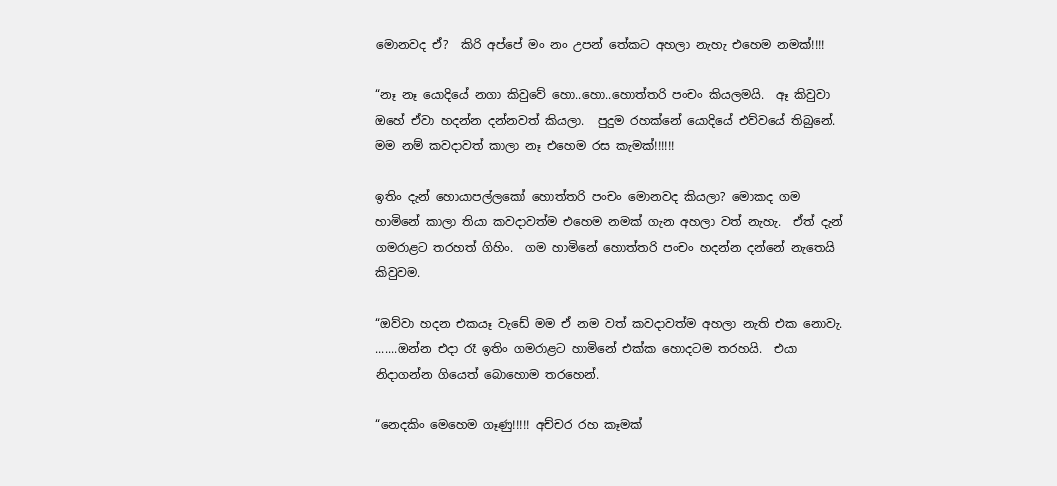මොනවද ඒ?  කිරි අප්පේ මං නං උපන් තේකට අහලා නැහැ එහෙම නමක්!!!!

“නෑ නෑ යොදියේ නගා කිවුවේ හො..හො..හොත්තරි පංචං කියලමයි.  ඈ කිවුවා ඔහේ ඒවා හදන්න දන්නවත් කියලා.  පුදුම රහක්නේ යොදියේ එව්වයේ තිබුනේ.  මම නම් කවදාවත් කාලා නෑ එහෙම රස කැමක්!!!!!!

ඉතිං දැන් හොයාපල්ලකෝ හොත්තරි පංචං මොනවද කියලා? මොකද ගම හාමිනේ කාලා තියා කවදාවත්ම එහෙම නමක් ගැන අහලා වත් නැහැ.  ඒත් දැන් ගමරාළට තරහත් ගිහිං.  ගම හාමිනේ හොත්තරි පංචං හදන්න දන්නේ නැතෙයි කිවුවම.

“ඔව්වා හදන එකයෑ වැඩේ මම ඒ නම වත් කවදාවත්ම අහලා නැති එක නොවැ.  .......ඔන්න එදා රෑ ඉතිං ගමරාළට හාමිනේ එක්ක හොදටම තරහයි.  එයා නිදාගන්න ගියෙත් බොහොම තරහෙන්.

“නෙදකිං මෙහෙම ගෑණු!!!!! අච්චර රහ කෑමක්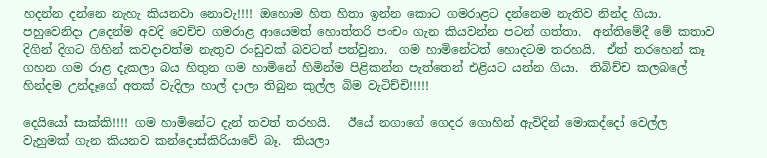හදන්න දන්නෙ නැහැ කියනවා නොවැ!!!! ඔහොම හිත හිතා ඉන්න කොට ගමරාළට දන්නෙම නැතිව නින්ද ගියා.  පහුවෙනිදා උදෙන්ම අවදි වෙච්ච ගමරාළ ආයෙමත් හොත්තරි පංචං ගැන කියවන්න පටන් ගත්තා.  අන්තිමේදී මේ කතාව දිගින් දිගට ගිහින් කවදාවත්ම නැතුව රංඩුවක් බවටත් පත්වුනා.  ගම හාමිනේටත් හොදටම තරහයි.  ඒත් තරහෙන් කෑ ගහන ගම රාළ දැකලා බය හිතුන ගම හාමිනේ හිමින්ම පිළිකන්න පැත්තෙන් එළියට යන්න ගියා.  තිබිච්ච කලබලේ හින්දම උන්දෑගේ අතක් වැදිලා හාල් දාලා තිබුන කුල්ල බිම වැටිච්චි!!!!!

දෙයියෝ සාක්කි!!!! ගම හාමිනේට දැන් තවත් තරහයි.   ඊයේ නගාගේ ගෙදර ගොහින් ඇවිදින් මොකද්දෝ වෙල්ල වැහුමක් ගැන කියනව කන්දොස්කිරියාවේ බෑ.  කියලා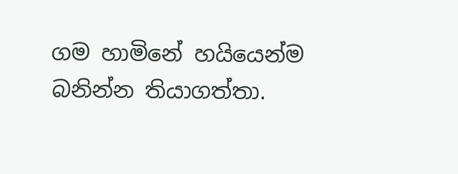ගම හාමිනේ හයියෙන්ම බනින්න තියාගත්තා.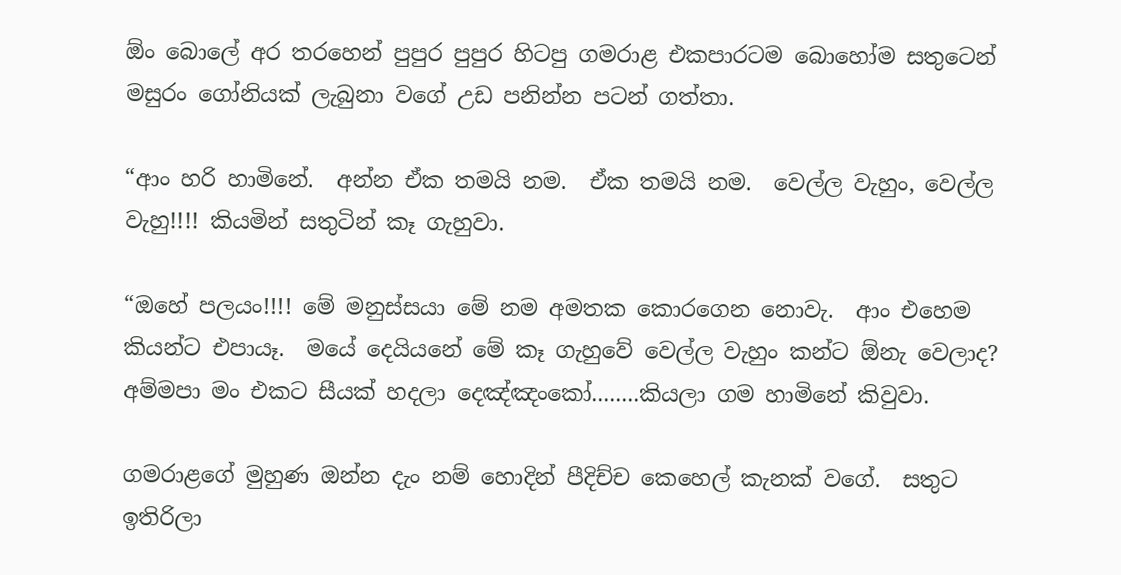ඕං බොලේ අර තරහෙන් පුපුර පුපුර හිටපු ගමරාළ එකපාරටම බොහෝම සතුටෙන් මසුරං ගෝනියක් ලැබුනා වගේ උඩ පනින්න පටන් ගත්තා.

“ආං හරි හාමිනේ.  අන්න ඒක තමයි නම.  ඒක තමයි නම.  වෙල්ල වැහුං, වෙල්ල වැහු!!!! කියමින් සතුටින් කෑ ගැහුවා.

“ඔහේ පලයං!!!! මේ මනුස්සයා මේ නම අමතක කොරගෙන නොවැ.  ආං එහෙම කියන්ට එපායෑ.  මයේ දෙයියනේ මේ කෑ ගැහුවේ වෙල්ල වැහුං කන්ට ඕනැ වෙලාද? අම්මපා මං එකට සීයක් හදලා දෙඤ්ඤංකෝ........කියලා ගම හාමිනේ කිවුවා.

ගමරාළගේ මුහුණ ඔන්න දැං නම් හොදින් පීදිච්ච කෙහෙල් කැනක් වගේ.  සතුට ඉතිරිලා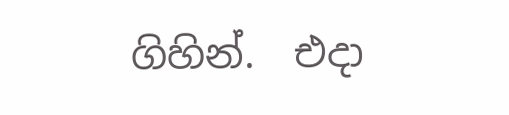ගිහින්.  එදා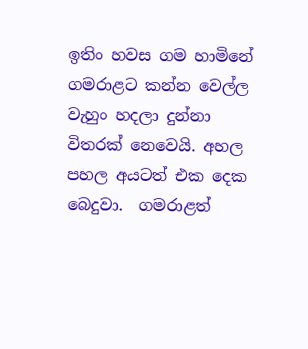ඉතිං හවස ගම හාමිනේ ගමරාළට කන්න වෙල්ල වැහුං හදලා දුන්නා විතරක් නෙවෙයි. අහල පහල අයටත් එක දෙක බෙදුවා.  ගමරාළත්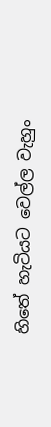හිතේ හැටියට වෙල්ල වැහුං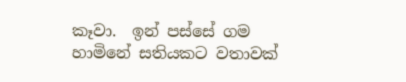කෑවා.  ඉන් පස්සේ ගම හාමිනේ සතියකට වතාවක්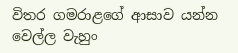විතර ගමරාළගේ ආසාව යන්න වෙල්ල වැහුං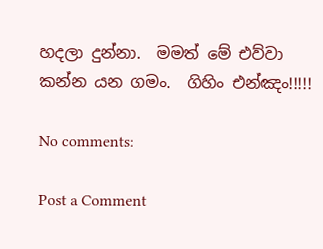හදලා දුන්නා.  මමත් මේ එව්වා කන්න යන ගමං.  ගිහිං එන්ඤං!!!!!

No comments:

Post a Comment